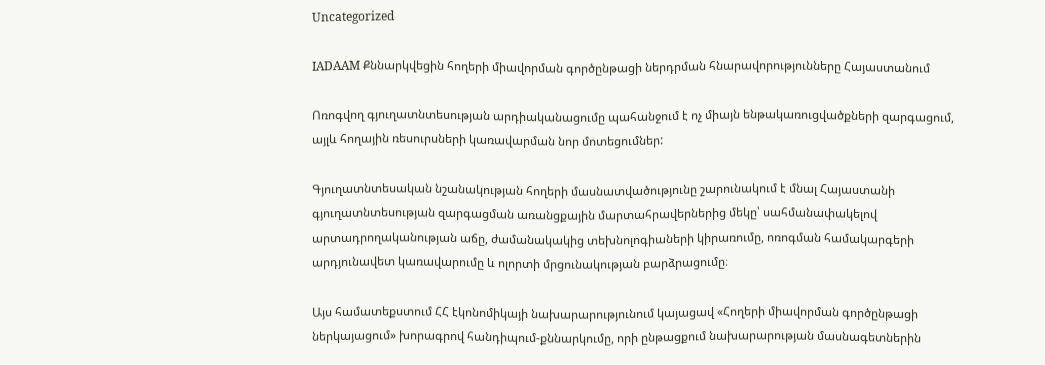Uncategorized

IADAAM Քննարկվեցին հողերի միավորման գործընթացի ներդրման հնարավորությունները Հայաստանում

Ոռոգվող գյուղատնտեսության արդիականացումը պահանջում է ոչ միայն ենթակառուցվածքների զարգացում, այլև հողային ռեսուրսների կառավարման նոր մոտեցումներ:

Գյուղատնտեսական նշանակության հողերի մասնատվածությունը շարունակում է մնալ Հայաստանի գյուղատնտեսության զարգացման առանցքային մարտահրավերներից մեկը՝ սահմանափակելով արտադրողականության աճը, ժամանակակից տեխնոլոգիաների կիրառումը, ոռոգման համակարգերի արդյունավետ կառավարումը և ոլորտի մրցունակության բարձրացումը։

Այս համատեքստում ՀՀ էկոնոմիկայի նախարարությունում կայացավ «Հողերի միավորման գործընթացի ներկայացում» խորագրով հանդիպում-քննարկումը, որի ընթացքում նախարարության մասնագետներին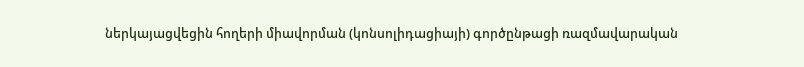ներկայացվեցին հողերի միավորման (կոնսոլիդացիայի) գործընթացի ռազմավարական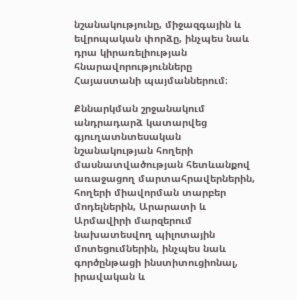նշանակությունը, միջազգային և եվրոպական փորձը, ինչպես նաև դրա կիրառելիության հնարավորությունները Հայաստանի պայմաններում։

Քննարկման շրջանակում անդրադարձ կատարվեց գյուղատնտեսական նշանակության հողերի մասնատվածության հետևանքով առաջացող մարտահրավերներին, հողերի միավորման տարբեր մոդելներին, Արարատի և Արմավիրի մարզերում նախատեսվող պիլոտային մոտեցումներին, ինչպես նաև գործընթացի ինստիտուցիոնալ, իրավական և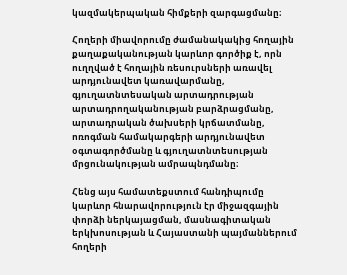կազմակերպական հիմքերի զարգացմանը։

Հողերի միավորումը ժամանակակից հողային քաղաքականության կարևոր գործիք է, որն ուղղված է հողային ռեսուրսների առավել արդյունավետ կառավարմանը, գյուղատնտեսական արտադրության արտադրողականության բարձրացմանը, արտադրական ծախսերի կրճատմանը, ոռոգման համակարգերի արդյունավետ օգտագործմանը և գյուղատնտեսության մրցունակության ամրապնդմանը։

Հենց այս համատեքստում հանդիպումը կարևոր հնարավորություն էր միջազգային փորձի ներկայացման, մասնագիտական երկխոսության և Հայաստանի պայմաններում հողերի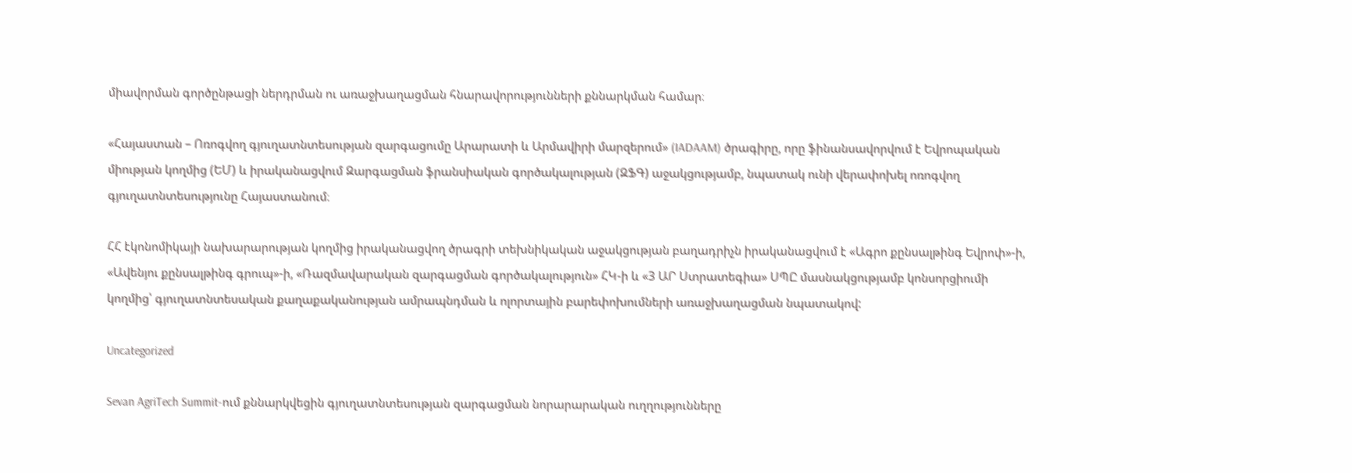միավորման գործընթացի ներդրման ու առաջխաղացման հնարավորությունների քննարկման համար։

«Հայաստան – Ոռոգվող գյուղատնտեսության զարգացումը Արարատի և Արմավիրի մարզերում» (IADAAM) ծրագիրը, որը ֆինանսավորվում է Եվրոպական միության կողմից (ԵՄ) և իրականացվում Զարգացման ֆրանսիական գործակալության (ԶՖԳ) աջակցությամբ, նպատակ ունի վերափոխել ոռոգվող գյուղատնտեսությունը Հայաստանում։

ՀՀ էկոնոմիկայի նախարարության կողմից իրականացվող ծրագրի տեխնիկական աջակցության բաղադրիչն իրականացվում է «Ագրո քընսալթինգ Եվրոփ»-ի, «Ավենյու քընսալթինգ գրուպ»-ի, «Ռազմավարական զարգացման գործակալություն» ՀԿ-ի և «3 ԱՐ Ստրատեգիա» ՍՊԸ մասնակցությամբ կոնսորցիումի կողմից՝ գյուղատնտեսական քաղաքականության ամրապնդման և ոլորտային բարեփոխումների առաջխաղացման նպատակով:

Uncategorized

Sevan AgriTech Summit-ում քննարկվեցին գյուղատնտեսության զարգացման նորարարական ուղղությունները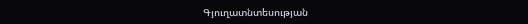Գյուղատնտեսության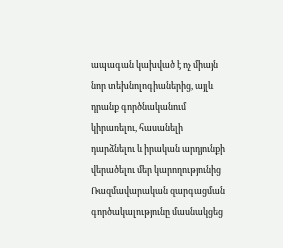ապագան կախված է ոչ միայն նոր տեխնոլոգիաներից, այլև դրանք գործնականում կիրառելու, հասանելի դարձնելու և իրական արդյունքի վերածելու մեր կարողությունից
Ռազմավարական զարգացման գործակալությունը մասնակցեց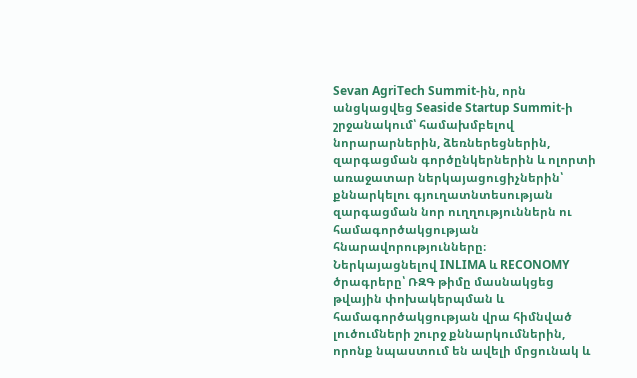Sevan AgriTech Summit-ին, որն անցկացվեց Seaside Startup Summit-ի շրջանակում՝ համախմբելով նորարարներին, ձեռներեցներին, զարգացման գործընկերներին և ոլորտի առաջատար ներկայացուցիչներին՝ քննարկելու գյուղատնտեսության զարգացման նոր ուղղություններն ու համագործակցության հնարավորությունները։
Ներկայացնելով INLIMA և RECONOMY ծրագրերը՝ ՌԶԳ թիմը մասնակցեց թվային փոխակերպման և համագործակցության վրա հիմնված լուծումների շուրջ քննարկումներին, որոնք նպաստում են ավելի մրցունակ և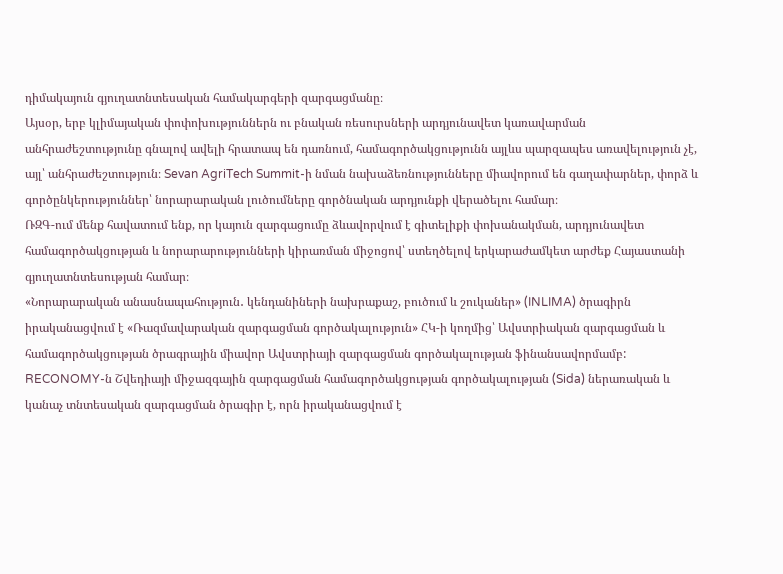դիմակայուն գյուղատնտեսական համակարգերի զարգացմանը։
Այսօր, երբ կլիմայական փոփոխություններն ու բնական ռեսուրսների արդյունավետ կառավարման անհրաժեշտությունը գնալով ավելի հրատապ են դառնում, համագործակցությունն այլևս պարզապես առավելություն չէ, այլ՝ անհրաժեշտություն։ Sevan AgriTech Summit-ի նման նախաձեռնությունները միավորում են գաղափարներ, փորձ և գործընկերություններ՝ նորարարական լուծումները գործնական արդյունքի վերածելու համար։
ՌԶԳ-ում մենք հավատում ենք, որ կայուն զարգացումը ձևավորվում է գիտելիքի փոխանակման, արդյունավետ համագործակցության և նորարարությունների կիրառման միջոցով՝ ստեղծելով երկարաժամկետ արժեք Հայաստանի գյուղատնտեսության համար։
«Նորարարական անասնապահություն․ կենդանիների նախրաքաշ, բուծում և շուկաներ» (INLIMA) ծրագիրն իրականացվում է «Ռազմավարական զարգացման գործակալություն» ՀԿ-ի կողմից՝ Ավստրիական զարգացման և համագործակցության ծրագրային միավոր Ավստրիայի զարգացման գործակալության ֆինանսավորմամբ:
RECONOMY-ն Շվեդիայի միջազգային զարգացման համագործակցության գործակալության (Sida) ներառական և կանաչ տնտեսական զարգացման ծրագիր է, որն իրականացվում է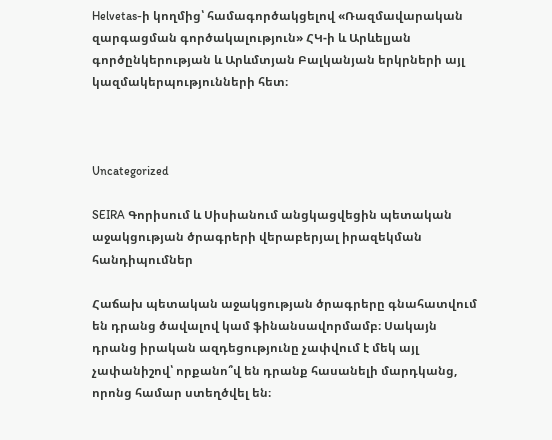Helvetas-ի կողմից՝ համագործակցելով «Ռազմավարական զարգացման գործակալություն» ՀԿ-ի և Արևելյան գործընկերության և Արևմտյան Բալկանյան երկրների այլ կազմակերպությունների հետ։



Uncategorized

SEIRA Գորիսում և Սիսիանում անցկացվեցին պետական աջակցության ծրագրերի վերաբերյալ իրազեկման հանդիպումներ

Հաճախ պետական աջակցության ծրագրերը գնահատվում են դրանց ծավալով կամ ֆինանսավորմամբ։ Սակայն դրանց իրական ազդեցությունը չափվում է մեկ այլ չափանիշով՝ որքանո՞վ են դրանք հասանելի մարդկանց, որոնց համար ստեղծվել են։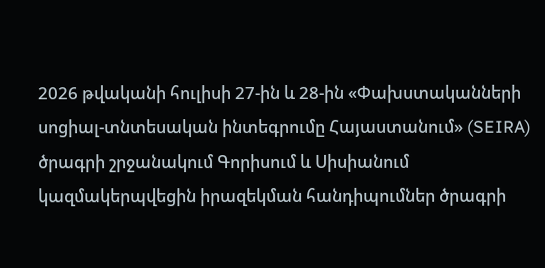2026 թվականի հուլիսի 27-ին և 28-ին «Փախստականների սոցիալ-տնտեսական ինտեգրումը Հայաստանում» (SEIRA) ծրագրի շրջանակում Գորիսում և Սիսիանում կազմակերպվեցին իրազեկման հանդիպումներ ծրագրի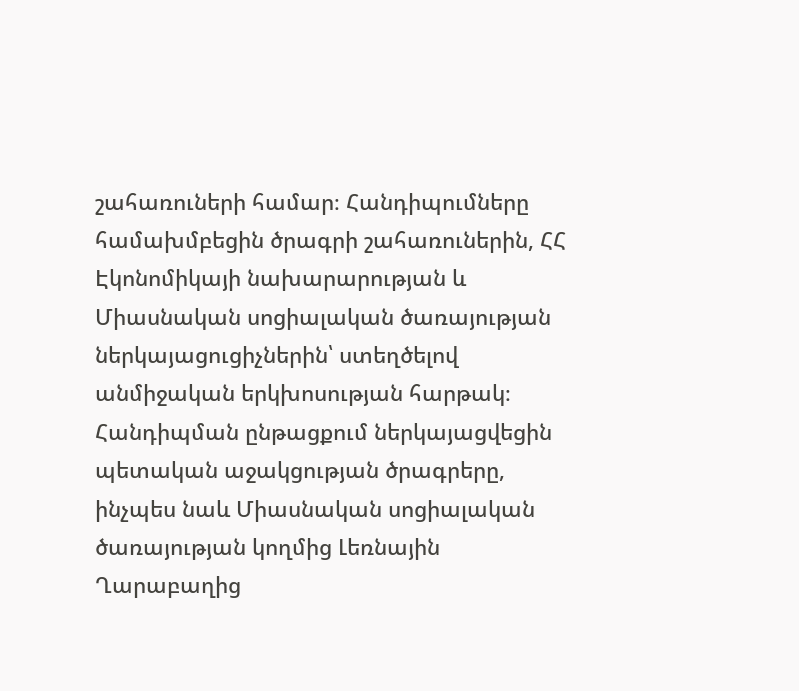շահառուների համար։ Հանդիպումները համախմբեցին ծրագրի շահառուներին, ՀՀ Էկոնոմիկայի նախարարության և Միասնական սոցիալական ծառայության ներկայացուցիչներին՝ ստեղծելով անմիջական երկխոսության հարթակ։
Հանդիպման ընթացքում ներկայացվեցին պետական աջակցության ծրագրերը, ինչպես նաև Միասնական սոցիալական ծառայության կողմից Լեռնային Ղարաբաղից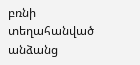բռնի տեղահանված անձանց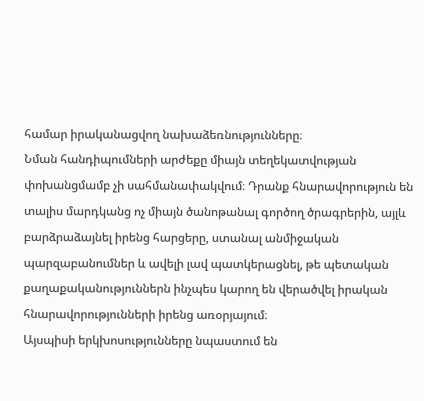համար իրականացվող նախաձեռնությունները։
Նման հանդիպումների արժեքը միայն տեղեկատվության փոխանցմամբ չի սահմանափակվում։ Դրանք հնարավորություն են տալիս մարդկանց ոչ միայն ծանոթանալ գործող ծրագրերին, այլև բարձրաձայնել իրենց հարցերը, ստանալ անմիջական պարզաբանումներ և ավելի լավ պատկերացնել, թե պետական քաղաքականություններն ինչպես կարող են վերածվել իրական հնարավորությունների իրենց առօրյայում։
Այսպիսի երկխոսությունները նպաստում են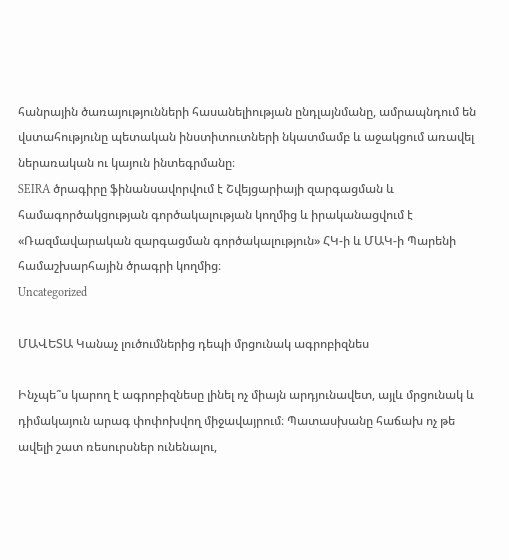հանրային ծառայությունների հասանելիության ընդլայնմանը, ամրապնդում են վստահությունը պետական ինստիտուտների նկատմամբ և աջակցում առավել ներառական ու կայուն ինտեգրմանը։
SEIRA ծրագիրը ֆինանսավորվում է Շվեյցարիայի զարգացման և համագործակցության գործակալության կողմից և իրականացվում է «Ռազմավարական զարգացման գործակալություն» ՀԿ-ի և ՄԱԿ-ի Պարենի համաշխարհային ծրագրի կողմից։
Uncategorized

ՄԱՎԵՏԱ Կանաչ լուծումներից դեպի մրցունակ ագրոբիզնես

Ինչպե՞ս կարող է ագրոբիզնեսը լինել ոչ միայն արդյունավետ, այլև մրցունակ և դիմակայուն արագ փոփոխվող միջավայրում։ Պատասխանը հաճախ ոչ թե ավելի շատ ռեսուրսներ ունենալու,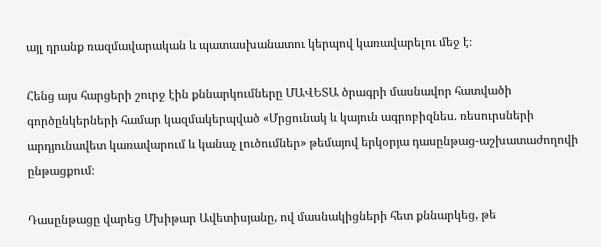այլ դրանք ռազմավարական և պատասխանատու կերպով կառավարելու մեջ է։

Հենց այս հարցերի շուրջ էին քննարկումները ՄԱՎԵՏԱ ծրագրի մասնավոր հատվածի գործընկերների համար կազմակերպված «Մրցունակ և կայուն ագրոբիզնես. ռեսուրսների արդյունավետ կառավարում և կանաչ լուծումներ» թեմայով երկօրյա դասընթաց-աշխատաժողովի ընթացքում։

Դասընթացը վարեց Մխիթար Ավետիսյանը, ով մասնակիցների հետ քննարկեց, թե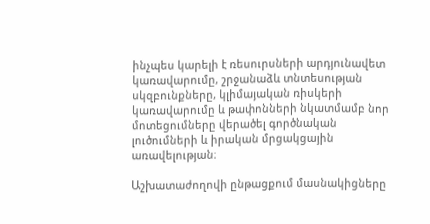ինչպես կարելի է ռեսուրսների արդյունավետ կառավարումը, շրջանաձև տնտեսության սկզբունքները, կլիմայական ռիսկերի կառավարումը և թափոնների նկատմամբ նոր մոտեցումները վերածել գործնական լուծումների և իրական մրցակցային առավելության։

Աշխատաժողովի ընթացքում մասնակիցները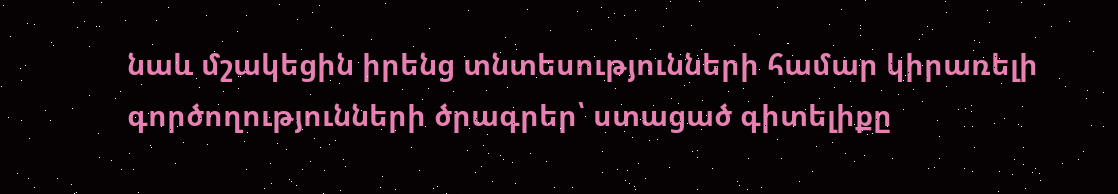նաև մշակեցին իրենց տնտեսությունների համար կիրառելի գործողությունների ծրագրեր՝ ստացած գիտելիքը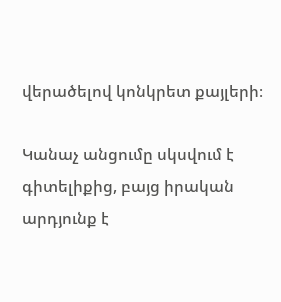վերածելով կոնկրետ քայլերի։

Կանաչ անցումը սկսվում է գիտելիքից, բայց իրական արդյունք է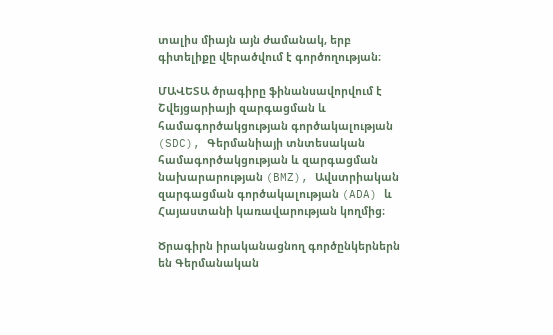տալիս միայն այն ժամանակ, երբ գիտելիքը վերածվում է գործողության։

ՄԱՎԵՏԱ ծրագիրը ֆինանսավորվում է Շվեյցարիայի զարգացման և համագործակցության գործակալության (SDC), Գերմանիայի տնտեսական համագործակցության և զարգացման նախարարության (BMZ), Ավստրիական զարգացման գործակալության (ADA) և Հայաստանի կառավարության կողմից։

Ծրագիրն իրականացնող գործընկերներն են Գերմանական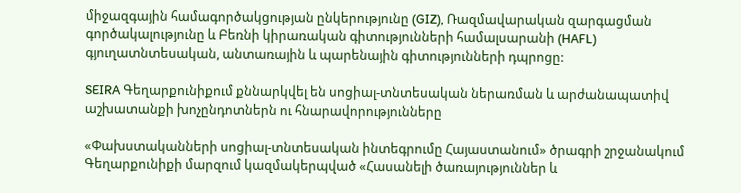միջազգային համագործակցության ընկերությունը (GIZ), Ռազմավարական զարգացման գործակալությունը և Բեռնի կիրառական գիտությունների համալսարանի (HAFL) գյուղատնտեսական, անտառային և պարենային գիտությունների դպրոցը:

SEIRA Գեղարքունիքում քննարկվել են սոցիալ-տնտեսական ներառման և արժանապատիվ աշխատանքի խոչընդոտներն ու հնարավորությունները

«Փախստականների սոցիալ-տնտեսական ինտեգրումը Հայաստանում» ծրագրի շրջանակում Գեղարքունիքի մարզում կազմակերպված «Հասանելի ծառայություններ և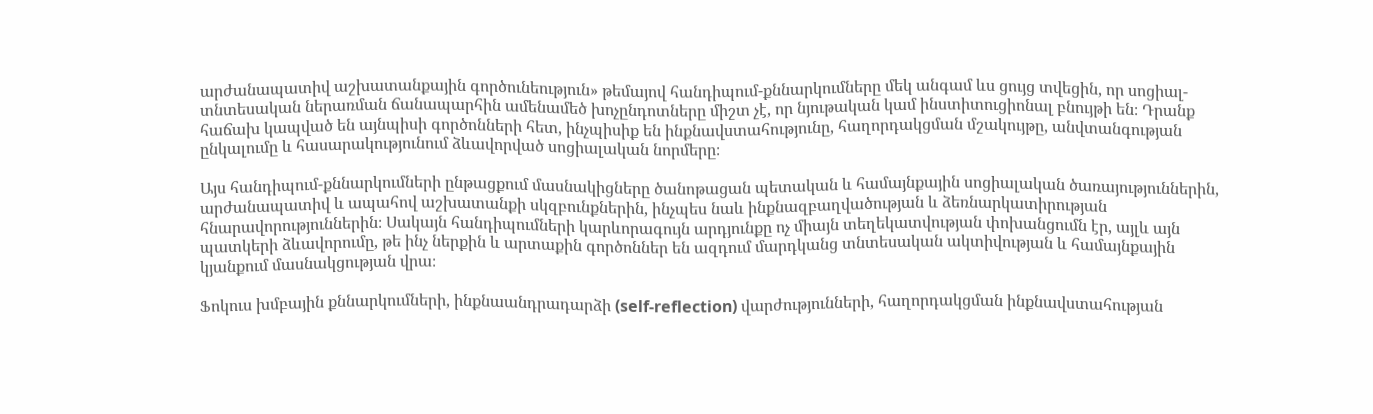արժանապատիվ աշխատանքային գործունեություն» թեմայով հանդիպում-քննարկումները մեկ անգամ ևս ցույց տվեցին, որ սոցիալ-տնտեսական ներառման ճանապարհին ամենամեծ խոչընդոտները միշտ չէ, որ նյութական կամ ինստիտուցիոնալ բնույթի են։ Դրանք հաճախ կապված են այնպիսի գործոնների հետ, ինչպիսիք են ինքնավստահությունը, հաղորդակցման մշակույթը, անվտանգության ընկալումը և հասարակությունում ձևավորված սոցիալական նորմերը։

Այս հանդիպում-քննարկումների ընթացքում մասնակիցները ծանոթացան պետական և համայնքային սոցիալական ծառայություններին, արժանապատիվ և ապահով աշխատանքի սկզբունքներին, ինչպես նաև ինքնազբաղվածության և ձեռնարկատիրության հնարավորություններին։ Սակայն հանդիպումների կարևորագույն արդյունքը ոչ միայն տեղեկատվության փոխանցումն էր, այլև այն պատկերի ձևավորումը, թե ինչ ներքին և արտաքին գործոններ են ազդում մարդկանց տնտեսական ակտիվության և համայնքային կյանքում մասնակցության վրա։

Ֆոկուս խմբային քննարկումների, ինքնաանդրադարձի (self-reflection) վարժությունների, հաղորդակցման ինքնավստահության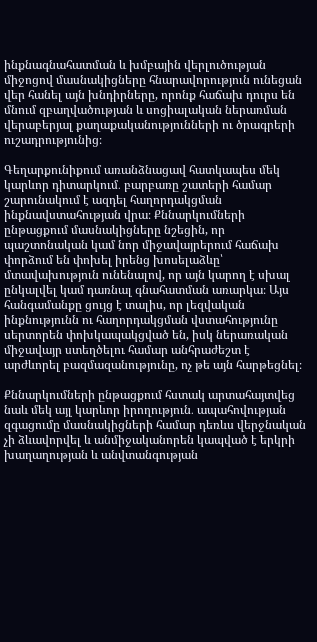ինքնագնահատման և խմբային վերլուծության միջոցով մասնակիցները հնարավորություն ունեցան վեր հանել այն խնդիրները, որոնք հաճախ դուրս են մնում զբաղվածության և սոցիալական ներառման վերաբերյալ քաղաքականությունների ու ծրագրերի ուշադրությունից։

Գեղարքունիքում առանձնացավ հատկապես մեկ կարևոր դիտարկում․ բարբառը շատերի համար շարունակում է ազդել հաղորդակցման ինքնավստահության վրա։ Քննարկումների ընթացքում մասնակիցները նշեցին, որ պաշտոնական կամ նոր միջավայրերում հաճախ փորձում են փոխել իրենց խոսելաձևը՝ մտավախություն ունենալով, որ այն կարող է սխալ ընկալվել կամ դառնալ գնահատման առարկա։ Այս հանգամանքը ցույց է տալիս, որ լեզվական ինքնությունն ու հաղորդակցման վստահությունը սերտորեն փոխկապակցված են, իսկ ներառական միջավայր ստեղծելու համար անհրաժեշտ է արժևորել բազմազանությունը, ոչ թե այն հարթեցնել։

Քննարկումների ընթացքում հստակ արտահայտվեց նաև մեկ այլ կարևոր իրողություն․ ապահովության զգացումը մասնակիցների համար դեռևս վերջնական չի ձևավորվել և անմիջականորեն կապված է երկրի խաղաղության և անվտանգության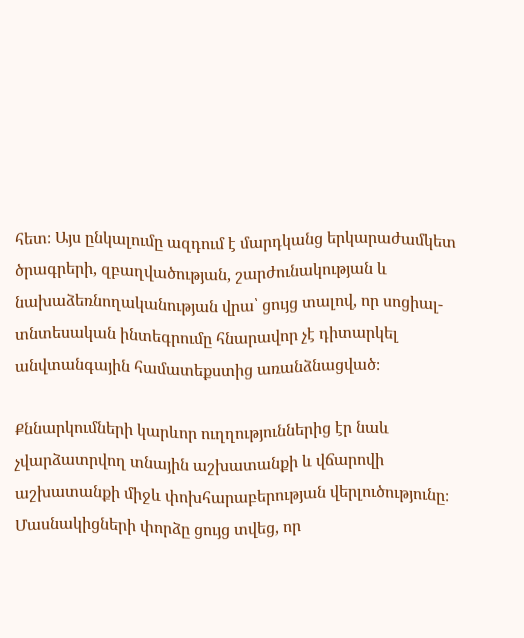հետ։ Այս ընկալումը ազդում է մարդկանց երկարաժամկետ ծրագրերի, զբաղվածության, շարժունակության և նախաձեռնողականության վրա՝ ցույց տալով, որ սոցիալ-տնտեսական ինտեգրումը հնարավոր չէ դիտարկել անվտանգային համատեքստից առանձնացված։

Քննարկումների կարևոր ուղղություններից էր նաև չվարձատրվող տնային աշխատանքի և վճարովի աշխատանքի միջև փոխհարաբերության վերլուծությունը։ Մասնակիցների փորձը ցույց տվեց, որ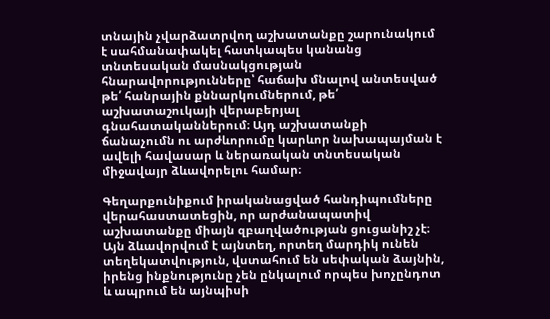տնային չվարձատրվող աշխատանքը շարունակում է սահմանափակել հատկապես կանանց տնտեսական մասնակցության հնարավորությունները՝ հաճախ մնալով անտեսված թե՛ հանրային քննարկումներում, թե՛ աշխատաշուկայի վերաբերյալ գնահատականներում։ Այդ աշխատանքի ճանաչումն ու արժևորումը կարևոր նախապայման է ավելի հավասար և ներառական տնտեսական միջավայր ձևավորելու համար։

Գեղարքունիքում իրականացված հանդիպումները վերահաստատեցին, որ արժանապատիվ աշխատանքը միայն զբաղվածության ցուցանիշ չէ։ Այն ձևավորվում է այնտեղ, որտեղ մարդիկ ունեն տեղեկատվություն, վստահում են սեփական ձայնին, իրենց ինքնությունը չեն ընկալում որպես խոչընդոտ և ապրում են այնպիսի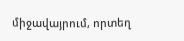միջավայրում, որտեղ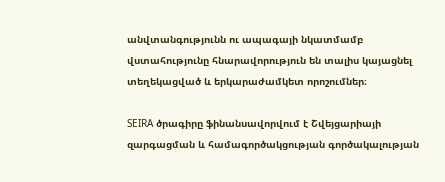անվտանգությունն ու ապագայի նկատմամբ վստահությունը հնարավորություն են տալիս կայացնել տեղեկացված և երկարաժամկետ որոշումներ։

SEIRA ծրագիրը ֆինանսավորվում է Շվեյցարիայի զարգացման և համագործակցության գործակալության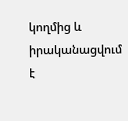կողմից և իրականացվում է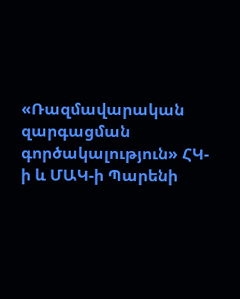«Ռազմավարական զարգացման գործակալություն» ՀԿ-ի և ՄԱԿ-ի Պարենի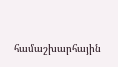համաշխարհային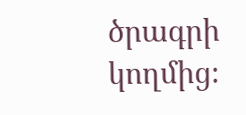ծրագրի կողմից։